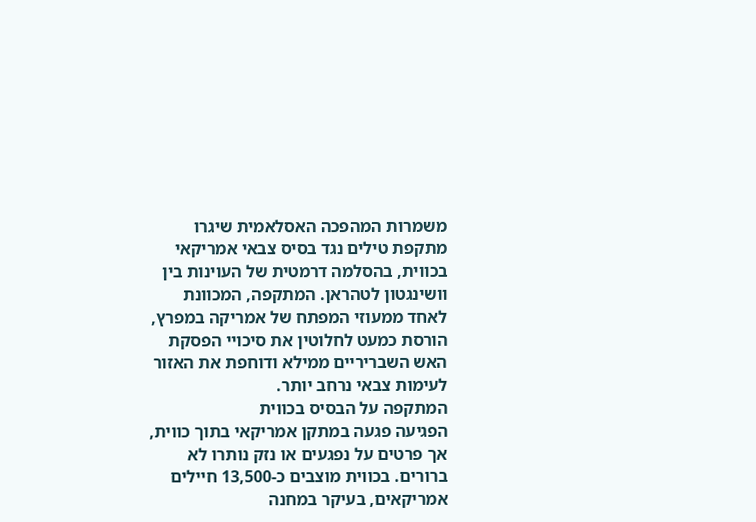משמרות המהפכה האסלאמית שיגרו מתקפת טילים נגד בסיס צבאי אמריקאי בכווית, בהסלמה דרמטית של העוינות בין וושינגטון לטהראן. המתקפה, המכוונת לאחד ממעוזי המפתח של אמריקה במפרץ, הורסת כמעט לחלוטין את סיכויי הפסקת האש השבריריים ממילא ודוחפת את האזור לעימות צבאי נרחב יותר.
המתקפה על הבסיס בכווית
הפגיעה פגעה במתקן אמריקאי בתוך כווית, אך פרטים על נפגעים או נזק נותרו לא ברורים. בכווית מוצבים כ-13,500 חיילים אמריקאים, בעיקר במחנה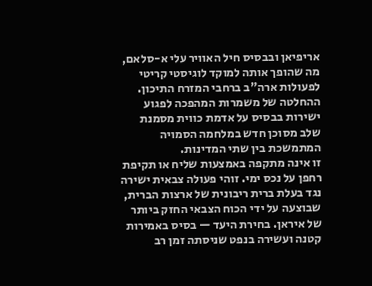אריפיאן ובבסיס חיל האוויר עלי א-סלאם, מה שהופך אותה למוקד לוגיסטי קריטי לפעולות ארה"ב ברחבי המזרח התיכון. ההחלטה של משמרות המהפכה לפגוע ישירות בבסיס על אדמת כווית מסמנת שלב מסוכן חדש במלחמה הסמויה המתמשכת בין שתי המדינות.
זו אינה מתקפה באמצעות שליח או תקיפת רחפן על נכס ימי. זוהי פעולה צבאית ישירה נגד בעלת ברית ריבונית של ארצות הברית, שבוצעה על ידי הכוח הצבאי החזק ביותר של איראן. בחירת היעד — בסיס באמירות קטנה ועשירה בנפט שניסתה זמן רב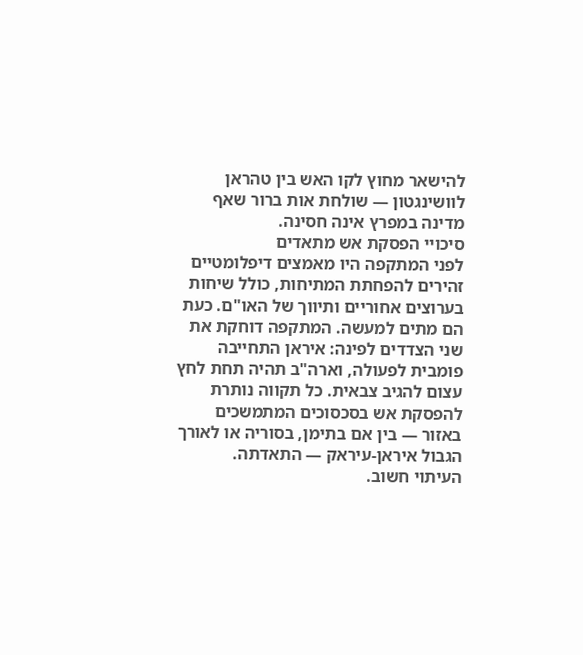להישאר מחוץ לקו האש בין טהראן לוושינגטון — שולחת אות ברור שאף מדינה במפרץ אינה חסינה.
סיכויי הפסקת אש מתאדים
לפני המתקפה היו מאמצים דיפלומטיים זהירים להפחתת המתיחות, כולל שיחות בערוצים אחוריים ותיווך של האו"ם. כעת הם מתים למעשה. המתקפה דוחקת את שני הצדדים לפינה: איראן התחייבה פומבית לפעולה, וארה"ב תהיה תחת לחץ עצום להגיב צבאית. כל תקווה נותרת להפסקת אש בסכסוכים המתמשכים באזור — בין אם בתימן, בסוריה או לאורך הגבול איראן-עיראק — התאדתה.
העיתוי חשוב.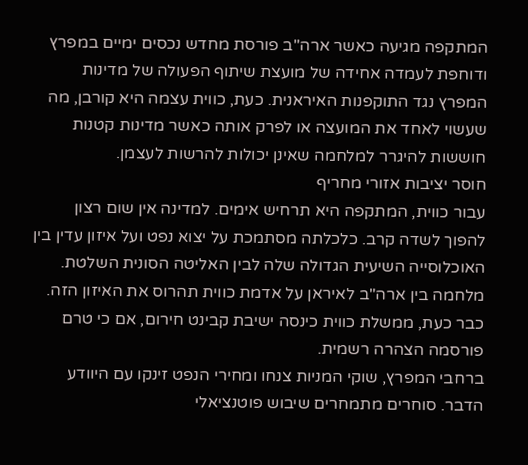המתקפה מגיעה כאשר ארה"ב פורסת מחדש נכסים ימיים במפרץ ודוחפת לעמדה אחידה של מועצת שיתוף הפעולה של מדינות המפרץ נגד התוקפנות האיראנית. כעת, כווית עצמה היא קורבן, מה שעשוי לאחד את המועצה או לפרק אותה כאשר מדינות קטנות חוששות להיגרר למלחמה שאינן יכולות להרשות לעצמן.
חוסר יציבות אזורי מחריף
עבור כווית, המתקפה היא תרחיש אימים. למדינה אין שום רצון להפוך לשדה קרב. כלכלתה מסתמכת על יצוא נפט ועל איזון עדין בין האוכלוסייה השיעית הגדולה שלה לבין האליטה הסונית השלטת. מלחמה בין ארה"ב לאיראן על אדמת כווית תהרוס את האיזון הזה. כבר כעת, ממשלת כווית כינסה ישיבת קבינט חירום, אם כי טרם פורסמה הצהרה רשמית.
ברחבי המפרץ, שוקי המניות צנחו ומחירי הנפט זינקו עם היוודע הדבר. סוחרים מתמחרים שיבוש פוטנציאלי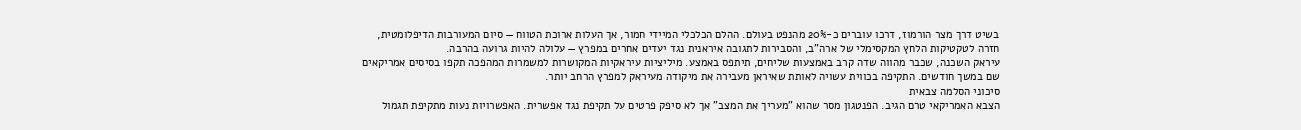בשיט דרך מצר הורמוז, דרכו עוברים כ-20% מהנפט בעולם. ההלם הכלכלי המיידי חמור, אך העלות ארוכת הטווח — סיום המעורבות הדיפלומטית, חזרה לטקטיקות הלחץ המקסימלי של ארה"ב, והסבירות לתגובה איראנית נגד יעדים אחרים במפרץ — עלולה להיות גרועה בהרבה.
עיראק השכנה, שכבר מהווה שדה קרב באמצעות שליחים, תיתפס באמצע. מיליציות עיראקיות המקושרות למשמרות המהפכה תקפו בסיסים אמריקאים שם במשך חודשים. התקיפה בכווית עשויה לאותת שאיראן מעבירה את מיקודה מעיראק למפרץ הרחב יותר.
סיכוני הסלמה צבאית
הצבא האמריקאי טרם הגיב. הפנטגון מסר שהוא "מעריך את המצב" אך לא סיפק פרטים על תקיפת נגד אפשרית. האפשרויות נעות מתקיפת תגמול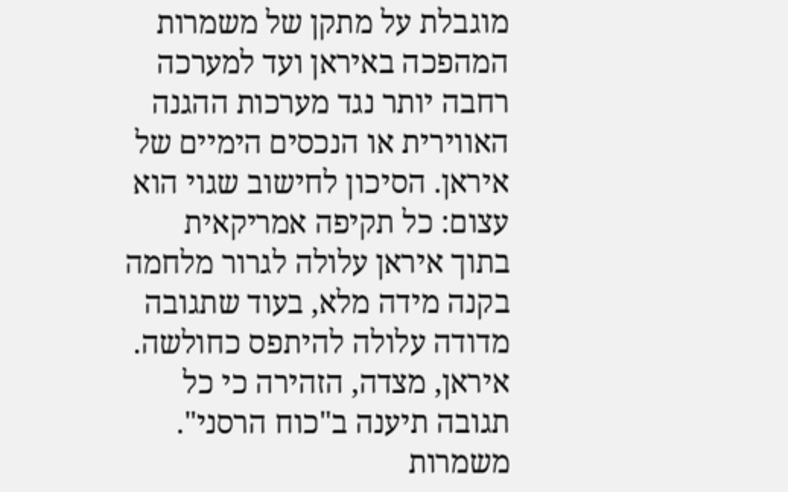מוגבלת על מתקן של משמרות המהפכה באיראן ועד למערכה רחבה יותר נגד מערכות ההגנה האווירית או הנכסים הימיים של איראן. הסיכון לחישוב שגוי הוא עצום: כל תקיפה אמריקאית בתוך איראן עלולה לגרור מלחמה בקנה מידה מלא, בעוד שתגובה מדודה עלולה להיתפס כחולשה.
איראן, מצדה, הזהירה כי כל תגובה תיענה ב"כוח הרסני". משמרות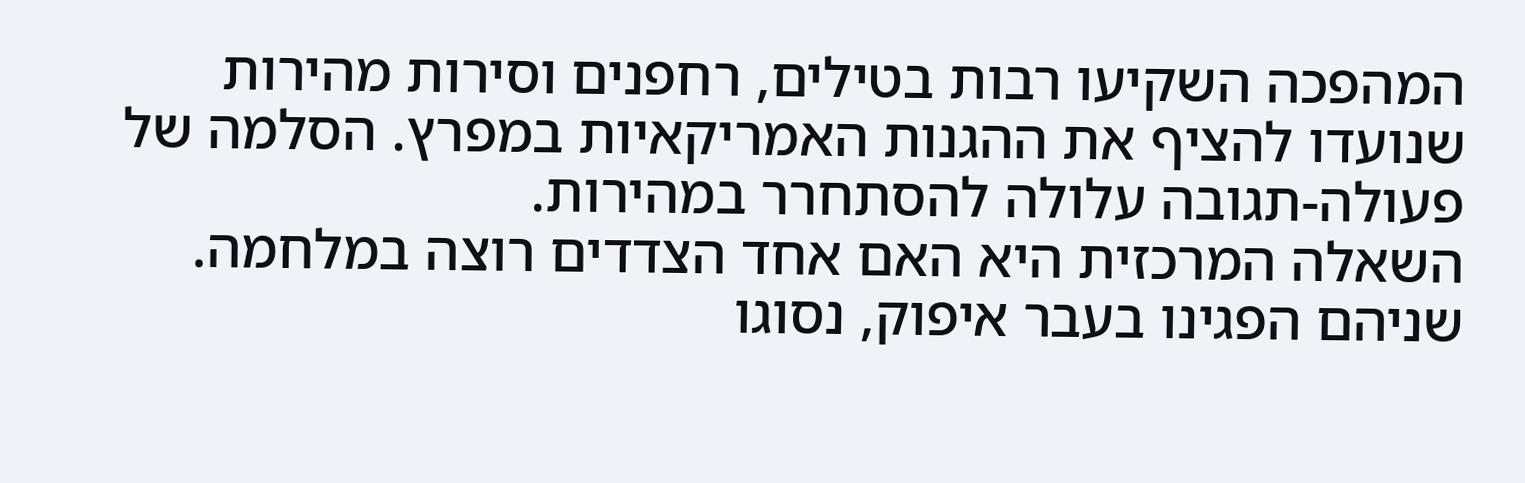המהפכה השקיעו רבות בטילים, רחפנים וסירות מהירות שנועדו להציף את ההגנות האמריקאיות במפרץ. הסלמה של פעולה-תגובה עלולה להסתחרר במהירות.
השאלה המרכזית היא האם אחד הצדדים רוצה במלחמה. שניהם הפגינו בעבר איפוק, נסוגו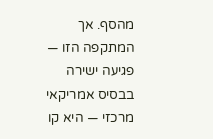מהסף. אך המתקפה הזו — פגיעה ישירה בבסיס אמריקאי מרכזי — היא קו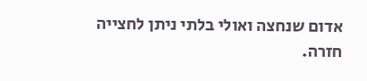אדום שנחצה ואולי בלתי ניתן לחצייה חזרה.